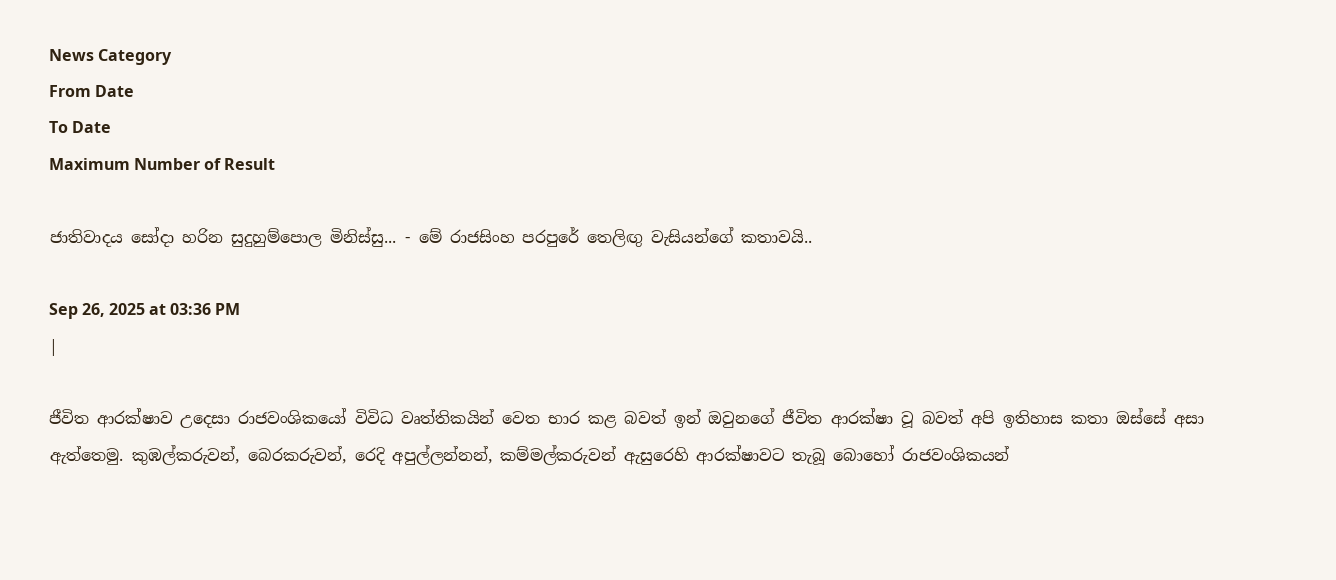News Category
From Date
To Date
Maximum Number of Result

ජාතිවාදය සෝදා හරින සුදුහුම්පොල මිනිස්සු... - මේ රාජසිංහ පරපුරේ තෙලිඟු වැසියන්ගේ කතාවයි..

Sep 26, 2025 at 03:36 PM
|

ජීවිත ආරක්ෂාව උදෙසා රාජවංශිකයෝ විවිධ වෘත්තිකයින් වෙත භාර කළ බවත් ඉන් ඔවුනගේ ජීවිත ආරක්ෂා වූ බවත් අපි ඉතිහාස කතා ඔස්සේ අසා ඇත්තෙමු. කුඹල්කරුවන්, බෙරකරුවන්, රෙදි අපුල්ලන්නන්, කම්මල්කරුවන් ඇසුරෙහි ආරක්ෂාවට තැබූ බොහෝ රාජවංශිකයන්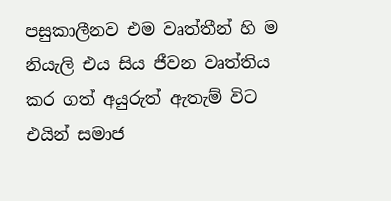පසුකාලීනව එම වෘත්තීන් හි ම නියැලි එය සිය ජීවන වෘත්තිය කර ගත් අයුරුත් ඇතැම් විට එයින් සමාජ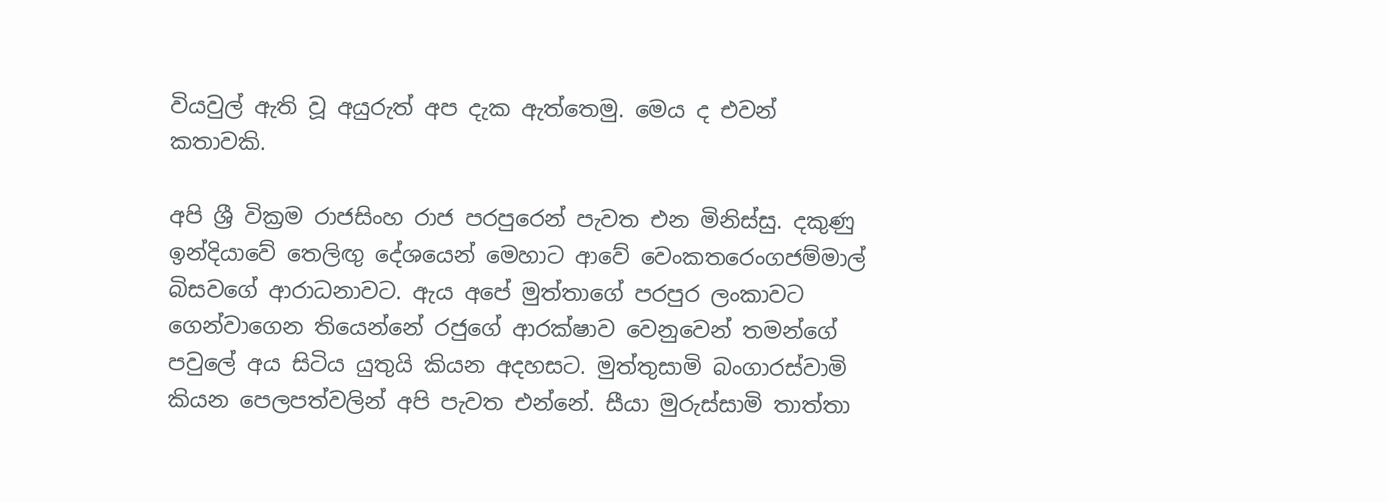වියවුල් ඇති වූ අයුරුත් අප දැක ඇත්තෙමු. මෙය ද එවන් කතාවකි.

අපි ශ්‍රී වික්‍රම රාජසිංහ රාජ පරපුරෙන් පැවත එන මිනිස්සු. දකුණු ඉන්දියාවේ තෙලිඟු දේශයෙන් මෙහාට ආවේ වෙංකතරෙංගජම්මාල් බිසවගේ ආරාධනාවට. ඇය අපේ මුත්තාගේ පරපුර ලංකාවට ගෙන්වාගෙන තියෙන්නේ රජුගේ ආරක්ෂාව වෙනුවෙන් තමන්ගේ පවුලේ අය සිටිය යුතුයි කියන අදහසට. මුත්තුසාමි බංගාරස්වාමි කියන පෙලපත්වලින් අපි පැවත එන්නේ. සීයා මුරුස්සාමි තාත්තා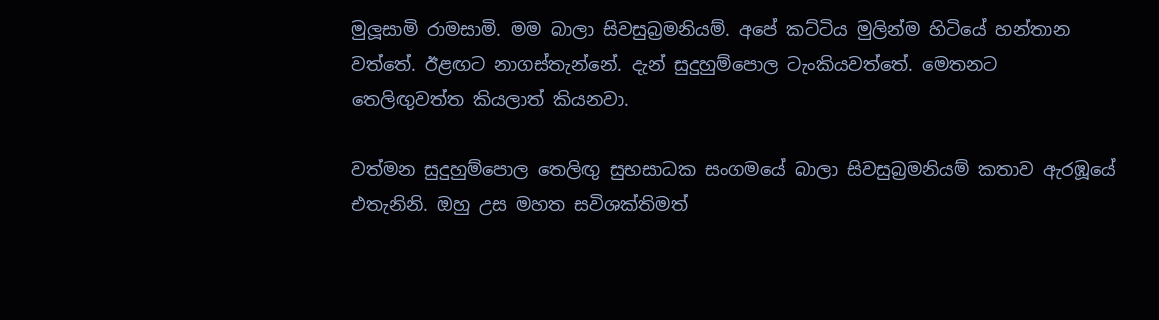මුලූසාමි රාමසාමි. මම බාලා සිවසුබ්‍රමනියම්. අපේ කට්ටිය මුලින්ම හිටියේ හන්තාන වත්තේ. ඊළඟට නාගස්තැන්නේ. දැන් සුදුහුම්පොල ටැංකියවත්තේ. මෙතනට තෙලිඟුවත්ත කියලාත් කියනවා.

වත්මන සුදුහුම්පොල තෙලිඟු සුභසාධක සංගමයේ බාලා සිවසුබ්‍රමනියම් කතාව ඇරඹූයේ එතැනිනි. ඔහු උස මහත සවිශක්තිමත්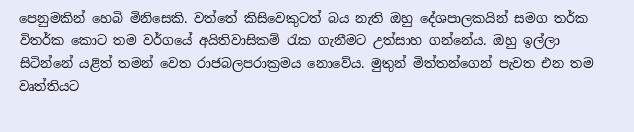පෙනුමකින් හෙබි මිනිසෙකි. වත්තේ කිසිවෙකුටත් බය නැති ඔහු දේශපාලකයින් සමග තර්ක විතර්ක කොට තම වර්ගයේ අයිතිවාසිකම් රැක ගැනීමට උත්සාහ ගන්නේය. ඔහු ඉල්ලා සිටින්නේ යළිත් තමන් වෙත රාජබලපරාක්‍රමය නොවේය. මුතුන් මිත්තන්ගෙන් පැවත එන තම වෘත්තියට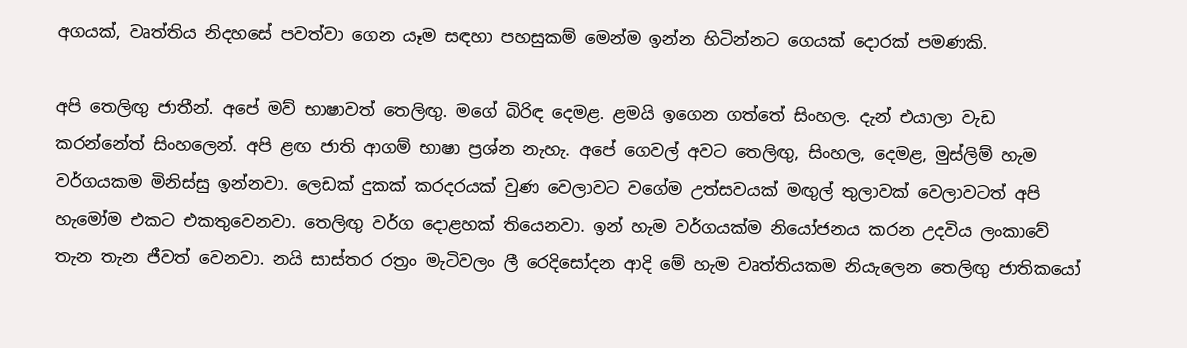අගයක්, වෘත්තිය නිදහසේ පවත්වා ගෙන යෑම සඳහා පහසුකම් මෙන්ම ඉන්න හිටින්නට ගෙයක් දොරක් පමණකි.

අපි තෙලිඟු ජාතීන්. අපේ මව් භාෂාවත් තෙලිඟු. මගේ බිරිඳ දෙමළ. ළමයි ඉගෙන ගත්තේ සිංහල. දැන් එයාලා වැඩ කරන්නේත් සිංහලෙන්. අපි ළඟ ජාති ආගම් භාෂා ප්‍රශ්න නැහැ. අපේ ගෙවල් අවට තෙලිඟු, සිංහල, දෙමළ, මුස්ලිම් හැම වර්ගයකම මිනිස්සු ඉන්නවා. ලෙඩක් දුකක් කරදරයක් වුණ වෙලාවට වගේම උත්සවයක් මඟුල් තුලාවක් වෙලාවටත් අපි හැමෝම එකට එකතුවෙනවා. තෙලිඟු වර්ග දොළහක් තියෙනවා. ඉන් හැම වර්ගයක්ම නියෝජනය කරන උදවිය ලංකාවේ තැන තැන ජීවත් වෙනවා. නයි සාස්තර රත්‍රං මැටිවලං ලී රෙදිසෝදන ආදි මේ හැම වෘත්තියකම නියැලෙන තෙලිඟු ජාතිකයෝ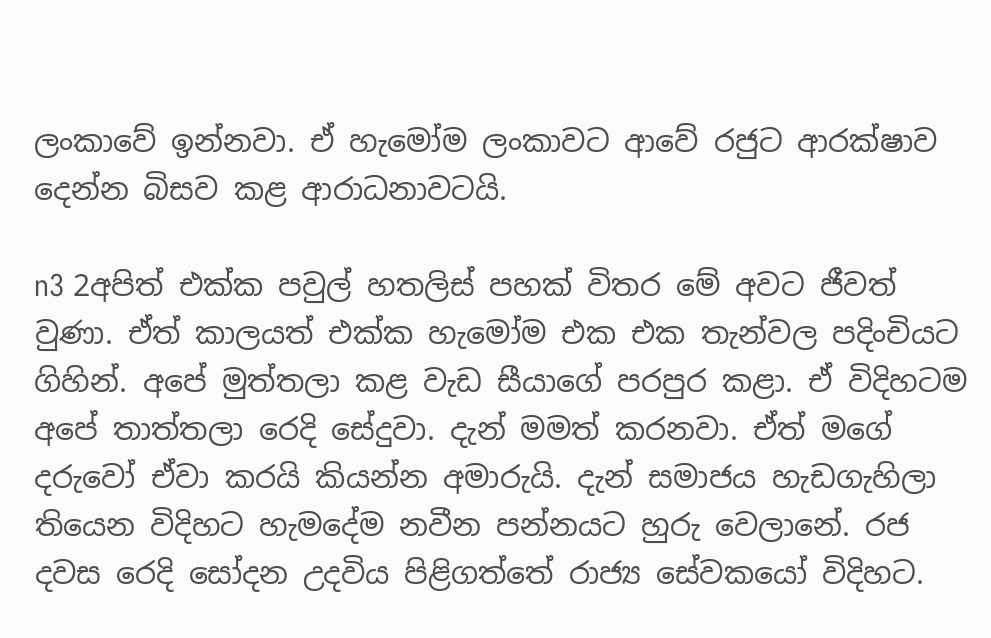ලංකාවේ ඉන්නවා. ඒ හැමෝම ලංකාවට ආවේ රජුට ආරක්ෂාව දෙන්න බිසව කළ ආරාධනාවටයි.

n3 2අපිත් එක්ක පවුල් හතලිස් පහක් විතර මේ අවට ජීවත් වුණා. ඒත් කාලයත් එක්ක හැමෝම එක එක තැන්වල පදිංචියට ගිහින්. අපේ මුත්තලා කළ වැඩ සීයාගේ පරපුර කළා. ඒ විදිහටම අපේ තාත්තලා රෙදි සේදුවා. දැන් මමත් කරනවා. ඒත් මගේ දරුවෝ ඒවා කරයි කියන්න අමාරුයි. දැන් සමාජය හැඩගැහිලා තියෙන විදිහට හැමදේම නවීන පන්නයට හුරු වෙලානේ. රජ දවස රෙදි සෝදන උදවිය පිළිගත්තේ රාජ්‍ය සේවකයෝ විදිහට.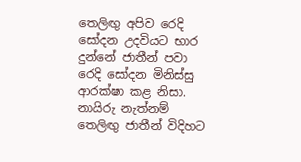තෙලිඟු අපිව රෙදි සෝදන උදවියට භාර දුන්නේ ජාතීන් පවා රෙදි සෝදන මිනිස්සු ආරක්ෂා කළ නිසා. නායිරු නැත්නම් තෙලිඟු ජාතීන් විදිහට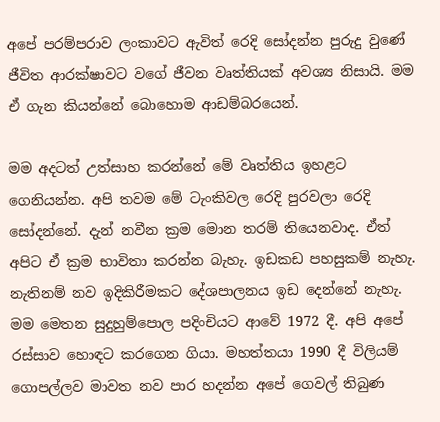අපේ පරම්පරාව ලංකාවට ඇවිත් රෙදි සෝදන්න පුරුදු වුණේ ජීවිත ආරක්ෂාවට වගේ ජීවන වෘත්තියක් අවශ්‍ය නිසායි. මම ඒ ගැන කියන්නේ බොහොම ආඩම්බරයෙන්.

මම අදටත් උත්සාහ කරන්නේ මේ වෘත්තිය ඉහළට ගෙනියන්න. අපි තවම මේ ටැංකිවල රෙදි පුරවලා රෙදි සෝදන්නේ. දැන් නවීන ක්‍රම මොන තරම් තියෙනවාද. ඒත් අපිට ඒ ක්‍රම භාවිතා කරන්න බැහැ. ඉඩකඩ පහසුකම් නැහැ. නැතිනම් නව ඉදිකිරීමකට දේශපාලනය ඉඩ දෙන්නේ නැහැ. මම මෙතන සුදුහුම්පොල පදිංචියට ආවේ 1972 දී. අපි අපේ රස්සාව හොඳට කරගෙන ගියා. මහත්තයා 1990 දී විලියම් ගොපල්ලව මාවත නව පාර හදන්න අපේ ගෙවල් තිබුණ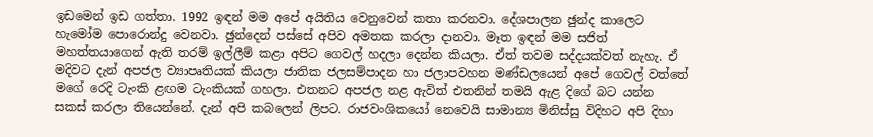ඉඩමෙන් ඉඩ ගත්තා. 1992 ඉඳන් මම අපේ අයිතිය වෙනුවෙන් කතා කරනවා. දේශපාලන ඡුන්ද කාලෙට හැමෝම පොරොන්දු වෙනවා. ඡුන්දෙන් පස්සේ අපිව අමතක කරලා දානවා. මෑත ඉඳන් මම සජිත් මහත්තයාගෙන් ඇති තරම් ඉල්ලීම් කළා අපිට ගෙවල් හදලා දෙන්න කියලා. ඒත් තවම සද්දයක්වත් නැහැ. ඒ මදිවට දැන් අපජල ව්‍යාපෘතියක් කියලා ජාතික ජලසම්පාදන හා ජලාපවහන මණ්ඩලයෙන් අපේ ගෙවල් වත්තේ මගේ රෙදි ටැංකි ළඟම ටැංකියක් ගහලා. එතනට අපජල නළ ඇවිත් එතනින් තමයි ඇළ දිගේ බට යන්න සකස් කරලා තියෙන්නේ. දැන් අපි කබලෙන් ලිපට. රාජවංශිකයෝ නෙවෙයි සාමාන්‍ය මිනිස්සු විදිහට අපි දිහා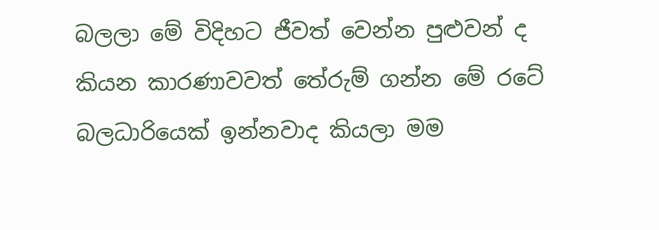බලලා මේ විදිහට ජීවත් වෙන්න පුළුවන් ද කියන කාරණාවවත් තේරුම් ගන්න මේ රටේ බලධාරියෙක් ඉන්නවාද කියලා මම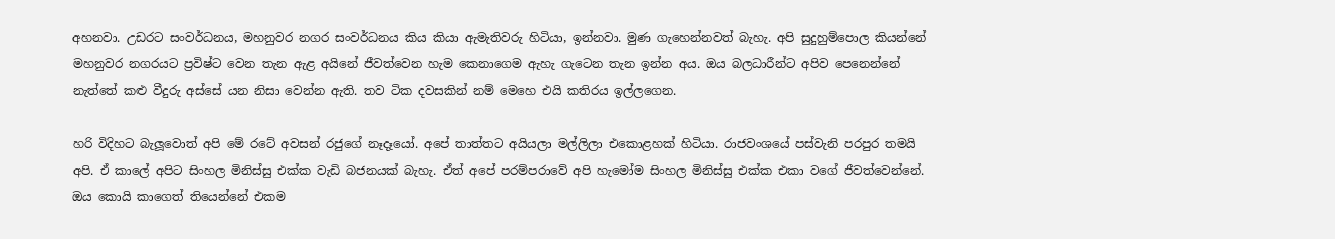අහනවා. උඩරට සංවර්ධනය, මහනුවර නගර සංවර්ධනය කිය කියා ඇමැතිවරු හිටියා, ඉන්නවා. මුණ ගැහෙන්නවත් බැහැ. අපි සුදුහුම්පොල කියන්නේ මහනුවර නගරයට ප්‍රවිෂ්ට වෙන තැන ඇළ අයිනේ ජීවත්වෙන හැම කෙනාගෙම ඇහැ ගැටෙන තැන ඉන්න අය. ඔය බලධාරීන්ට අපිව පෙනෙන්නේ නැත්තේ කළු වීදුරු අස්සේ යන නිසා වෙන්න ඇති. තව ටික දවසකින් නම් මෙහෙ එයි කතිරය ඉල්ලගෙන.

හරි විදිහට බැලූවොත් අපි මේ රටේ අවසන් රජුගේ නෑදෑයෝ. අපේ තාත්තට අයියලා මල්ලිලා එකොළහක් හිටියා. රාජවංශයේ පස්වැනි පරපුර තමයි අපි. ඒ කාලේ අපිට සිංහල මිනිස්සු එක්ක වැඩි බජනයක් බැහැ. ඒත් අපේ පරම්පරාවේ අපි හැමෝම සිංහල මිනිස්සු එක්ක එකා වගේ ජීවත්වෙන්නේ. ඔය කොයි කාගෙත් තියෙන්නේ එකම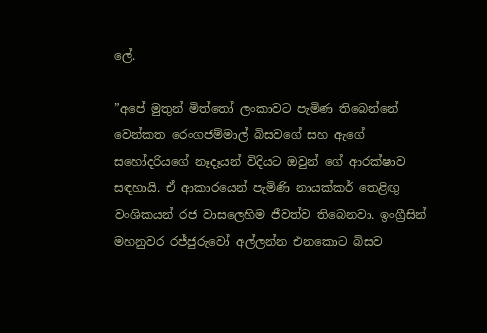ලේ.

”අපේ මුතුන් මිත්තෝ ලංකාවට පැමිණ තිබෙන්නේ වෙන්කත රෙංගජම්මාල් බිසවගේ සහ ඇගේ සහෝදරියගේ නෑදෑයන් විදියට ඔවුන් ගේ ආරක්ෂාව සඳහායි. ඒ ආකාරයෙන් පැමිණි නායක්කර් තෙළිඟු වංශිකයන් රජ වාසලෙහිම ජීවත්ව තිබෙනවා. ඉංග්‍රීසින් මහනුවර රජ්ජුරුවෝ අල්ලන්න එනකොට බිසව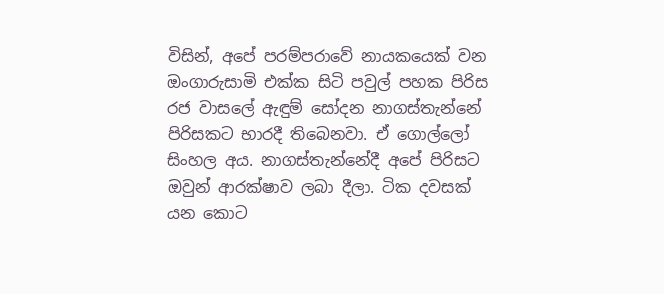විසින්, අපේ පරම්පරාවේ නායකයෙක් වන ඔංගාරුසාමි එක්ක සිටි පවුල් පහක පිරිස රජ වාසලේ ඇඳුම් සෝදන නාගස්තැන්නේ පිරිසකට භාරදී තිබෙනවා. ඒ ගොල්ලෝ සිංහල අය. නාගස්තැන්නේදී අපේ පිරිසට ඔවුන් ආරක්ෂාව ලබා දීලා. ටික දවසක් යන කොට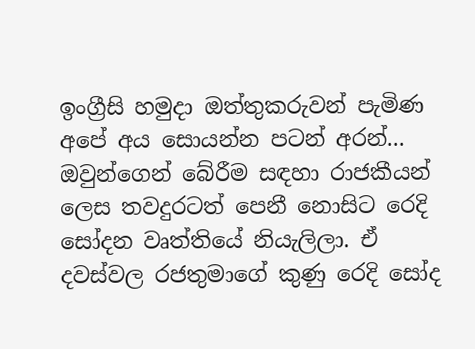ඉංග්‍රීසි හමුදා ඔත්තුකරුවන් පැමිණ අපේ අය සොයන්න පටන් අරන්... ඔවුන්ගෙන් බේරීම සඳහා රාජකීයන් ලෙස තවදුරටත් පෙනී නොසිට රෙදි සෝදන වෘත්තියේ නියැලිලා. ඒ දවස්වල රජතුමාගේ කුණු රෙදි සෝද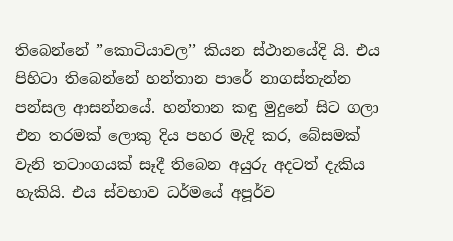තිබෙන්නේ ”කොටියාවල’’ කියන ස්ථානයේදි යි. එය පිහිටා තිබෙන්නේ හන්තාන පාරේ නාගස්තැන්න පන්සල ආසන්නයේ. හන්තාන කඳු මුදුනේ සිට ගලා එන තරමක් ලොකු දිය පහර මැදි කර, බේසමක් වැනි තටාංගයක් සෑදී තිබෙන අයුරු අදටත් දැකිය හැකියි. එය ස්වභාව ධර්මයේ අපූර්ව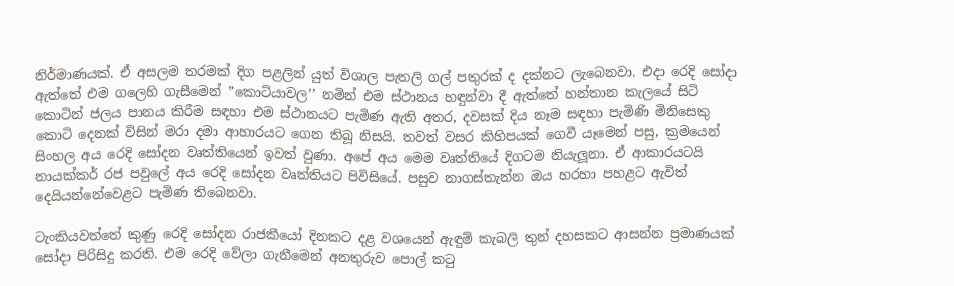නිර්මාණයක්. ඒ අසලම තරමක් දිග පළලින් යුත් විශාල පැතලි ගල් පතුරක් ද දක්නට ලැබෙනවා. එදා රෙදි සෝදා ඇත්තේ එම ගලෙහි ගැසීමෙන් ”කොටියාවල’’ නමින් එම ස්ථානය හඳුන්වා දී ඇත්තේ හන්තාන කැලයේ සිටි කොටින් ජලය පානය කිරීම සඳහා එම ස්ථානයට පැමිණ ඇති අතර, දවසක් දිය නෑම සඳහා පැමිණි මිනිසෙකු කොටි දෙනක් විසින් මරා දමා ආහාරයට ගෙන තිබූ නිසයි. තවත් වසර කිහිපයක් ගෙවී යෑමෙන් පසු, ක්‍රමයෙන් සිංහල අය රෙදි සෝදන වෘත්තියෙන් ඉවත් වුණා. අපේ අය මෙම වෘත්තියේ දිගටම නියැලූනා. ඒ ආකාරයටයි නායක්කර් රජ පවුලේ අය රෙදි සෝදන වෘත්තියට පිවිසියේ. පසුව නාගස්තැන්න ඔය හරහා පහළට ඇවිත් දෙයියන්නේවෙළට පැමිණ තිබෙනවා.

ටැංකියවත්තේ කුණු රෙදි සෝදන රාජකීයෝ දිනකට දළ වශයෙන් ඇඳුම් කැබලි තුන් දහසකට ආසන්න ප්‍රමාණයක් සෝදා පිරිසිදු කරති. එම රෙදි වේලා ගැනීමෙන් අනතුරුව පොල් කටු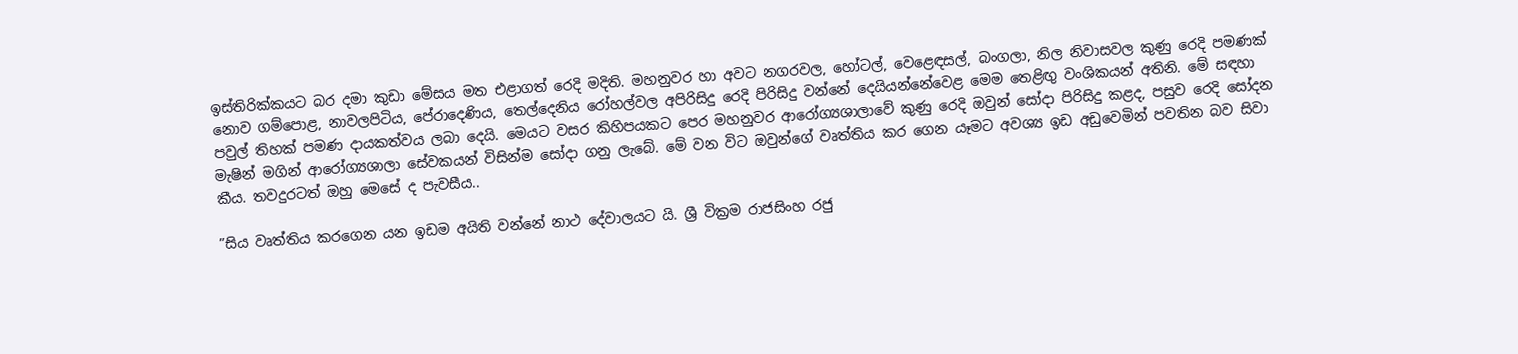ඉස්තිරික්කයට බර දමා කුඩා මේසය මත එළාගත් රෙදි මදිති. මහනුවර හා අවට නගරවල, හෝටල්, වෙළෙඳසල්, බංගලා, නිල නිවාසවල කුණු රෙදි පමණක් නොව ගම්පොළ, නාවලපිටිය, පේරාදෙණිය, තෙල්දෙනිය රෝහල්වල අපිරිසිදු රෙදි පිරිසිදු වන්නේ දෙයියන්නේවෙළ මෙම තෙළිඟු වංශිකයන් අතිනි. මේ සඳහා පවුල් තිහක් පමණ දායකත්වය ලබා දෙයි. මෙයට වසර කිහිපයකට පෙර මහනුවර ආරෝග්‍යශාලාවේ කුණු රෙදි ඔවුන් සෝදා පිරිසිදු කළද, පසුව රෙදි සෝදන මැෂින් මගින් ආරෝග්‍යශාලා සේවකයන් විසින්ම සෝදා ගනු ලැබේ. මේ වන විට ඔවුන්ගේ වෘත්තිය කර ගෙන යෑමට අවශ්‍ය ඉඩ අඩුවෙමින් පවතින බව සිවා කීය. තවදුරටත් ඔහු මෙසේ ද පැවසීය..

”සිය වෘත්තිය කරගෙන යන ඉඩම අයිති වන්නේ නාථ දේවාලයට යි. ශ්‍රී වික්‍රම රාජසිංහ රජු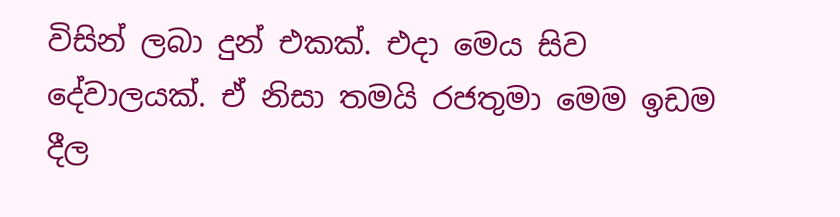විසින් ලබා දුන් එකක්. එදා මෙය සිව දේවාලයක්. ඒ නිසා තමයි රජතුමා මෙම ඉඩම දීල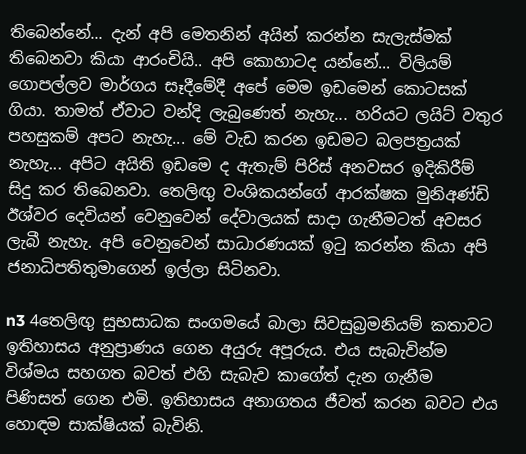තිබෙන්නේ... දැන් අපි මෙතනින් අයින් කරන්න සැලැස්මක් තිබෙනවා කියා ආරංචියි.. අපි කොහාටද යන්නේ... විලියම් ගොපල්ලව මාර්ගය සෑදීමේදී අපේ මෙම ඉඩමෙන් කොටසක් ගියා. තාමත් ඒවාට වන්දි ලැබුණෙත් නැහැ... හරියට ලයිට් වතුර පහසුකම් අපට නැහැ... මේ වැඩ කරන ඉඩමට බලපත්‍රයක් නැහැ... අපිට අයිති ඉඩමෙ ද ඇතැම් පිරිස් අනවසර ඉදිකිරීම් සිදු කර තිබෙනවා. තෙලිඟු වංශිකයන්ගේ ආරක්ෂක මුනිඅණ්ඩි ඊශ්වර දෙවියන් වෙනුවෙන් දේවාලයක් සාදා ගැනීමටත් අවසර ලැබී නැහැ. අපි වෙනුවෙන් සාධාරණයක් ඉටු කරන්න කියා අපි ජනාධිපතිතුමාගෙන් ඉල්ලා සිටිනවා.

n3 4තෙලිඟු සුභසාධක සංගමයේ බාලා සිවසුබ්‍රමනියම් කතාවට ඉතිහාසය අනුප්‍රාණය ගෙන අයුරු අපූරුය. එය සැබැවින්ම විශ්මය සහගත බවත් එහි සැබැව කාගේත් දැන ගැනීම පිණිසත් ගෙන එමි. ඉතිහාසය අනාගතය ජීවත් කරන බවට එය හොඳම සාක්ෂියක් බැවිනි.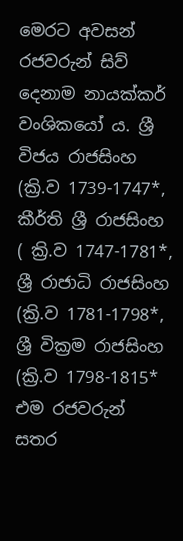මෙරට අවසන් රජවරුන් සිව් දෙනාම නායක්කර් වංශිකයෝ ය. ශ්‍රී විජය රාජසිංහ (ක්‍රි.ව 1739-1747*, කීර්ති ශ්‍රී රාජසිංහ ( ක්‍රි.ව 1747-1781*, ශ්‍රී රාජාධි රාජසිංහ (ක්‍රි.ව 1781-1798*, ශ්‍රී වික්‍රම රාජසිංහ (ක්‍රි.ව 1798-1815* එම රජවරුන් සතර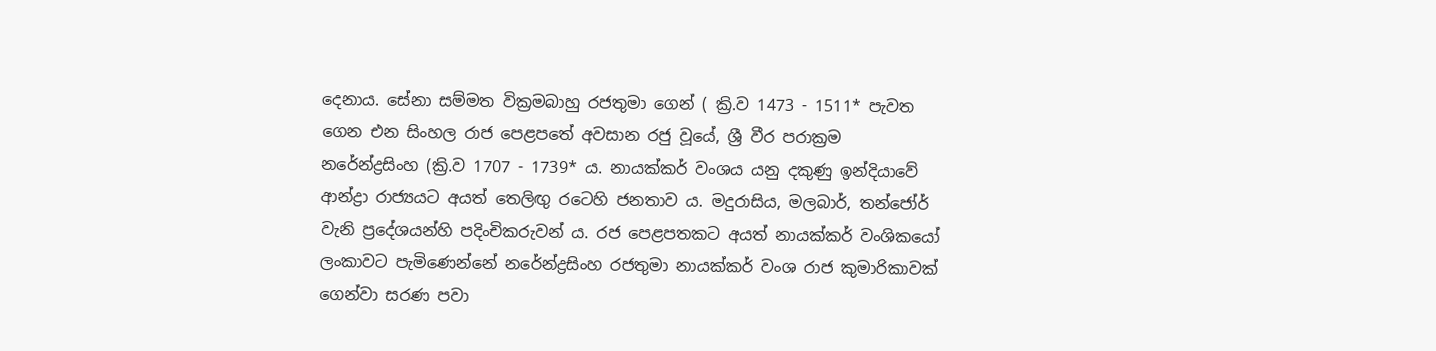දෙනාය. සේනා සම්මත වික්‍රමබාහු රජතුමා ගෙන් ( ක්‍රි.ව 1473 - 1511* පැවත ගෙන එන සිංහල රාජ පෙළපතේ අවසාන රජු වූයේ, ශ්‍රී වීර පරාක්‍රම නරේන්ද්‍රසිංහ (ක්‍රි.ව 1707 - 1739* ය. නායක්කර් වංශය යනු දකුණු ඉන්දියාවේ ආන්ද්‍රා රාජ්‍යයට අයත් තෙලිඟු රටෙහි ජනතාව ය. මදුරාසිය, මලබාර්, තන්ජෝර් වැනි ප්‍රදේශයන්හි පදිංචිකරුවන් ය. රජ පෙළපතකට අයත් නායක්කර් වංශිකයෝ ලංකාවට පැමිණෙන්නේ නරේන්ද්‍රසිංහ රජතුමා නායක්කර් වංශ රාජ කුමාරිකාවක් ගෙන්වා සරණ පවා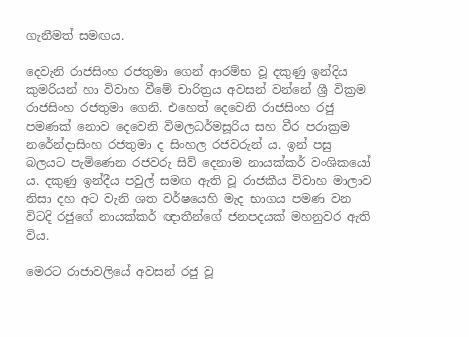ගැනීමත් සමඟය.

දෙවැනි රාජසිංහ රජතුමා ගෙන් ආරම්භ වූ දකුණු ඉන්දිය කුමරියන් හා විවාහ වීමේ චාරිත්‍රය අවසන් වන්නේ ශ්‍රී වික්‍රම රාජසිංහ රජතුමා ගෙනි. එහෙත් දෙවෙනි රාජසිංහ රජු පමණක් නොව දෙවෙනි විමලධර්මසූරිය සහ වීර පරාක්‍රම නරේන්දාසිංහ රජතුමා ද සිංහල රජවරුන් ය. ඉන් පසු බලයට පැමිණෙන රජවරු සිව් දෙනාම නායක්කර් වංශිකයෝ ය. දකුණු ඉන්දීය පවුල් සමඟ ඇති වූ රාජකීය විවාහ මාලාව නිසා දහ අට වැනි ශත වර්ෂයෙහි මැද භාගය පමණ වන විටදි රජුගේ නායක්කර් ඥාතීන්ගේ ජනපදයක් මහනුවර ඇති විය.

මෙරට රාජාවලියේ අවසන් රජු වූ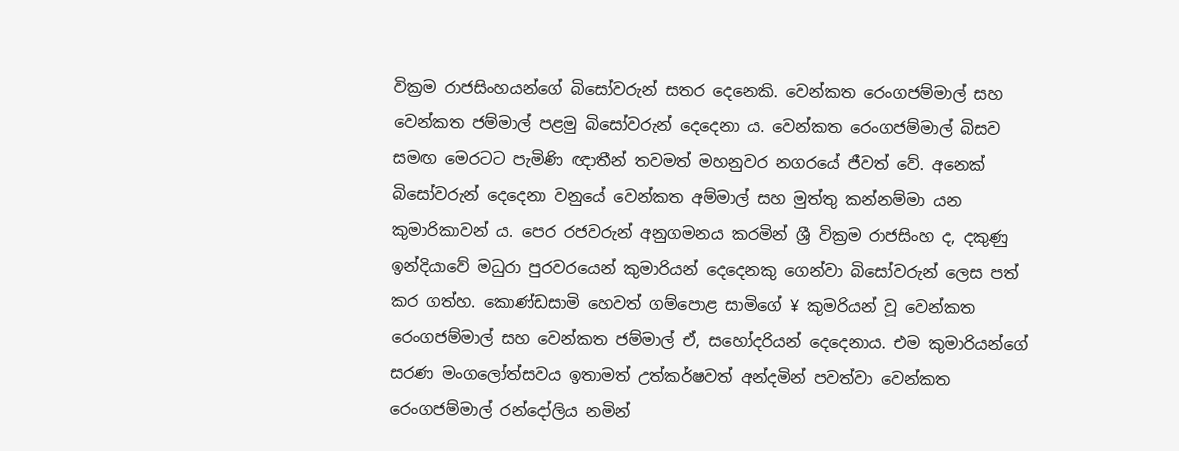වික්‍රම රාජසිංහයන්ගේ බිසෝවරුන් සතර දෙනෙකි. වෙන්කත රෙංගජම්මාල් සහ වෙන්කත ජම්මාල් පළමු බිසෝවරුන් දෙදෙනා ය. වෙන්කත රෙංගජම්මාල් බිසව සමඟ මෙරටට පැමිණි ඥාතීන් තවමත් මහනුවර නගරයේ ජීවත් වේ. අනෙක් බිසෝවරුන් දෙදෙනා වනුයේ වෙන්කත අම්මාල් සහ මුත්තු කන්නම්මා යන කුමාරිකාවන් ය. පෙර රජවරුන් අනුගමනය කරමින් ශ්‍රී වික්‍රම රාජසිංහ ද, දකුණු ඉන්දියාවේ මධුරා පුරවරයෙන් කුමාරියන් දෙදෙනකු ගෙන්වා බිසෝවරුන් ලෙස පත් කර ගත්හ. කොණ්ඩසාමි හෙවත් ගම්පොළ සාමිගේ ¥ කුමරියන් වූ වෙන්කත රෙංගජම්මාල් සහ වෙන්කත ජම්මාල් ඒ, සහෝදරියන් දෙදෙනාය. එම කුමාරියන්ගේ සරණ මංගලෝත්සවය ඉතාමත් උත්කර්ෂවත් අන්දමින් පවත්වා වෙන්කත රෙංගජම්මාල් රන්දෝලිය නමින්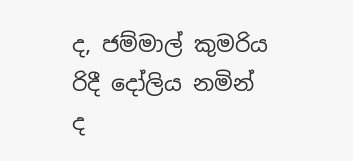ද, ජම්මාල් කුමරිය රිදී දෝලිය නමින් ද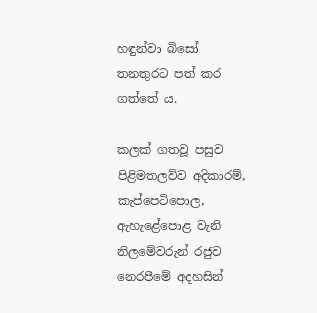හඳුන්වා බිසෝ තනතුරට පත් කර ගත්තේ ය.

කලක් ගතවූ පසුව පිළිමතලව්ව අදිකාරම්, කැප්පෙටිපොල, ඇහැළේපොළ වැනි නිලමේවරුන් රජුව නෙරපීමේ අදහසින්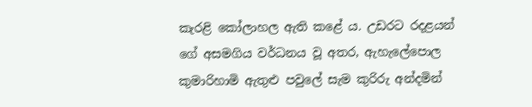කැරළි කෝලාහල ඇති කළේ ය. උඩරට රදළයන් ගේ අසමගිය වර්ධනය වූ අතර, ඇහැලේපොල කුමාරිහාමි ඇතුළු පවුලේ සැම කුරිරු අන්දමින්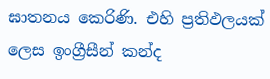ඝාතනය කෙරිණි. එහි ප්‍රතිඵලයක් ලෙස ඉංග්‍රීසීන් කන්ද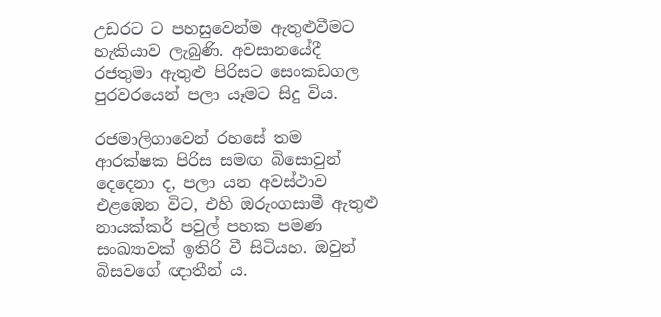උඩරට ට පහසුවෙන්ම ඇතුළුවීමට හැකියාව ලැබුණි. අවසානයේදී රජතුමා ඇතුළු පිරිසට සෙංකඩගල පුරවරයෙන් පලා යෑමට සිදු විය.

රජමාලිගාවෙන් රහසේ තම ආරක්ෂක පිරිස සමඟ බිසොවුන් දෙදෙනා ද, පලා යන අවස්ථාව එළඹෙන විට, එහි ඔරුංගසාමී ඇතුළු නායක්කර් පවුල් පහක පමණ සංඛ්‍යාවක් ඉතිරි වී සිටියහ. ඔවුන් බිසවගේ ඥාතීන් ය.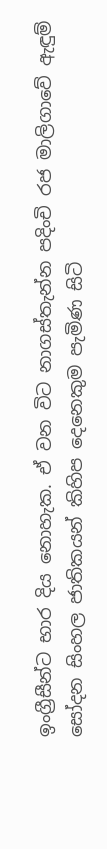ඉංග්‍රීසීන්ට භාර දිය නොහැක. ඒ වන විට නාගස්තැන්න පදිංචි රජ මාලිගාවේ ඇඳුම් සෝදන සිංහල ජාතිකයන් කිහිප දෙනෙකුම පැමිණ සිටි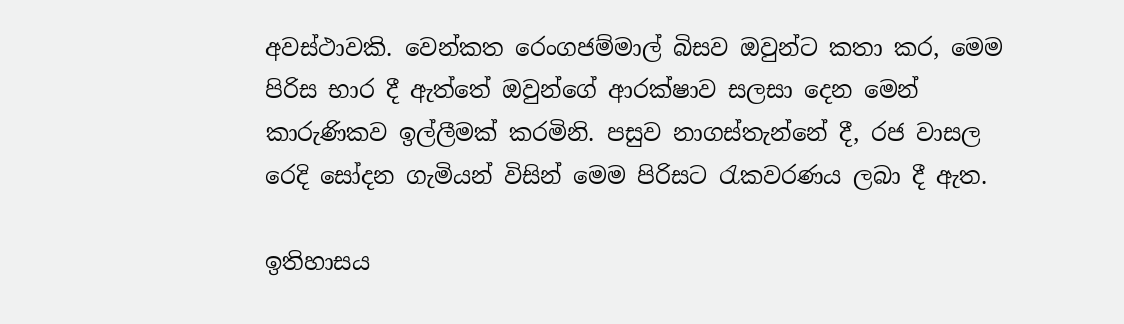අවස්ථාවකි. වෙන්කත රෙංගජම්මාල් බිසව ඔවුන්ට කතා කර, මෙම පිරිස භාර දී ඇත්තේ ඔවුන්ගේ ආරක්ෂාව සලසා දෙන මෙන් කාරුණිකව ඉල්ලීමක් කරමිනි. පසුව නාගස්තැන්නේ දී, රජ වාසල රෙදි සෝදන ගැමියන් විසින් මෙම පිරිසට රැකවරණය ලබා දී ඇත.

ඉතිහාසය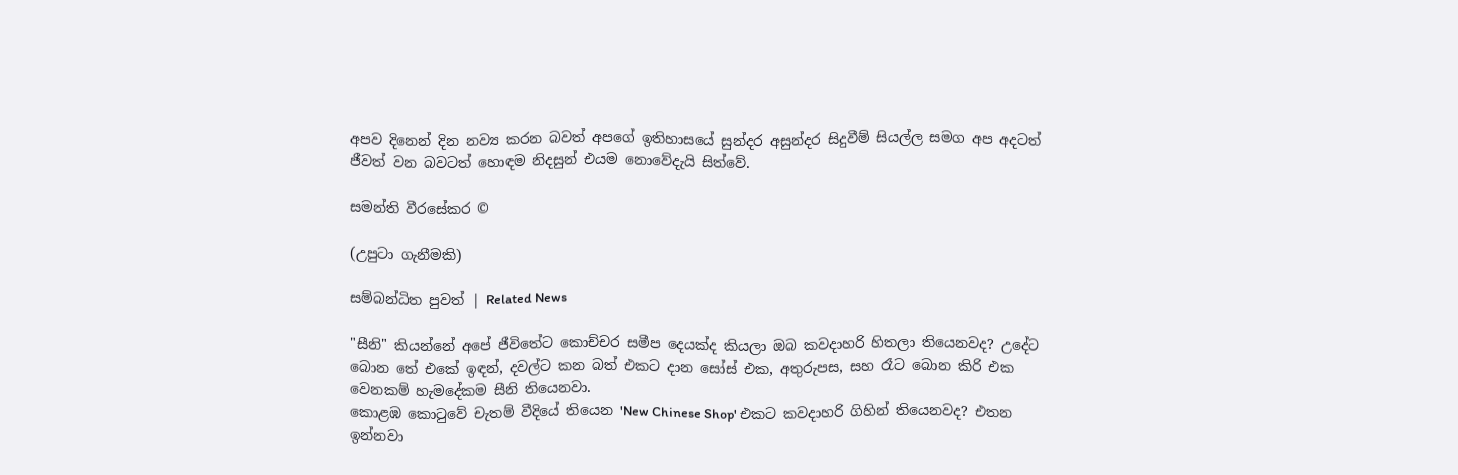අපව දිනෙන් දින නව්‍ය කරන බවත් අපගේ ඉතිහාසයේ සුන්දර අසුන්දර සිදුවීම් සියල්ල සමග අප අදටත් ජීවත් වන බවටත් හොඳම නිදසුන් එයම නොවේදැයි සිත්වේ.

සමන්ති වීරසේකර ©

(උපුටා ගැනීමකි)

සම්බන්ධිත පුවත් | Related News

"සීනි" කියන්නේ අපේ ජීවිතේට කොච්චර සමීප දෙයක්ද කියලා ඔබ කවදාහරි හිතලා තියෙනවද? උදේට බොන තේ එකේ ඉඳන්, දවල්ට කන බත් එකට දාන සෝස් එක, අතුරුපස, සහ රෑට බොන කිරි එක වෙනකම් හැමදේකම සීනි තියෙනවා.
කොළඹ කොටුවේ චැතම් වීදියේ තියෙන 'New Chinese Shop' එකට කවදාහරි ගිහින් තියෙනවද? එතන ඉන්නවා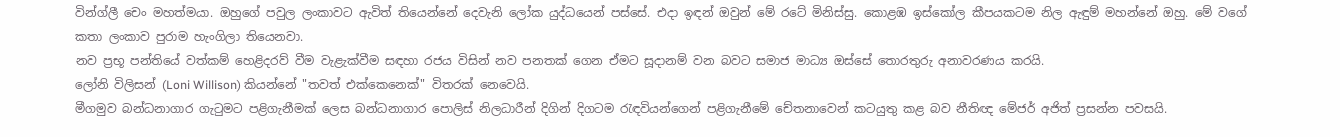වින්ග්ලී චෙං මහත්මයා. ඔහුගේ පවුල ලංකාවට ඇවිත් තියෙන්නේ දෙවැනි ලෝක යුද්ධයෙන් පස්සේ. එදා ඉඳන් ඔවුන් මේ රටේ මිනිස්සු. කොළඹ ඉස්කෝල කීපයකටම නිල ඇඳුම් මහන්නේ ඔහු. මේ වගේ කතා ලංකාව පුරාම හැංගිලා තියෙනවා.
නව ප්‍රභූ පන්තියේ වත්කම් හෙළිදරව් වීම වැළැක්වීම සඳහා රජය විසින් නව පනතක් ගෙන ඒමට සූදානම් වන බවට සමාජ මාධ්‍ය ඔස්සේ තොරතුරු අනාවරණය කරයි.
ලෝනි විලිසන් (Loni Willison) කියන්නේ "තවත් එක්කෙනෙක්" විතරක් නෙවෙයි.
මීගමුව බන්ධනාගාර ගැටුමට පළිගැනීමක් ලෙස බන්ධනාගාර පොලිස් නිලධාරීන් දිගින් දිගටම රැඳවියන්ගෙන් පළිගැනීමේ චේතනාවෙන් කටයුතු කළ බව නීතිඥ මේජර් අජිත් ප්‍රසන්න පවසයි.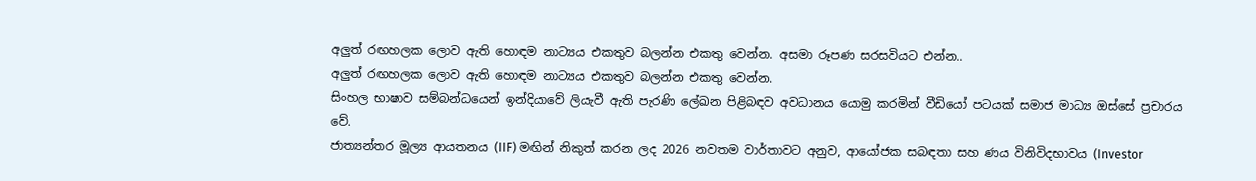අලුත් රඟහලක ලොව ඇති හොඳම නාට්‍යය එකතුව බලන්න එකතු වෙන්න. අසමා රූපණ සරසවියට එන්න..
අලුත් රඟහලක ලොව ඇති හොඳම නාට්‍යය එකතුව බලන්න එකතු වෙන්න.
සිංහල භාෂාව සම්බන්ධයෙන් ඉන්දියාවේ ලියැවී ඇති පැරණි ලේඛන පිළිබඳව අවධානය යොමු කරමින් වීඩියෝ පටයක් සමාජ මාධ්‍ය ඔස්සේ ප්‍රචාරය වේ.
ජාත්‍යන්තර මූල්‍ය ආයතනය (IIF) මඟින් නිකුත් කරන ලද 2026 නවතම වාර්තාවට අනුව, ආයෝජක සබඳතා සහ ණය විනිවිදභාවය (Investor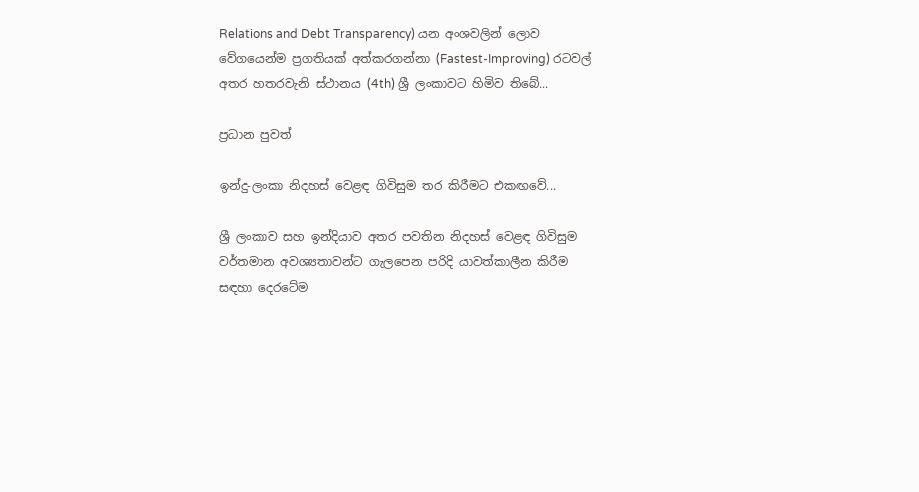Relations and Debt Transparency) යන අංශවලින් ලොව වේගයෙන්ම ප්‍රගතියක් අත්කරගන්නා (Fastest-Improving) රටවල් අතර හතරවැනි ස්ථානය (4th) ශ්‍රී ලංකාවට හිමිව තිබේ...

ප්‍රධාන පුවත්

ඉන්දු-ලංකා නිදහස් වෙළඳ ගිවිසුම තර කිරීමට එකඟවේ...

ශ්‍රී ලංකාව සහ ඉන්දියාව අතර පවතින නිදහස් වෙළඳ ගිවිසුම වර්තමාන අවශ්‍යතාවන්ට ගැලපෙන පරිදි යාවත්කාලීන කිරීම සඳහා දෙරටේම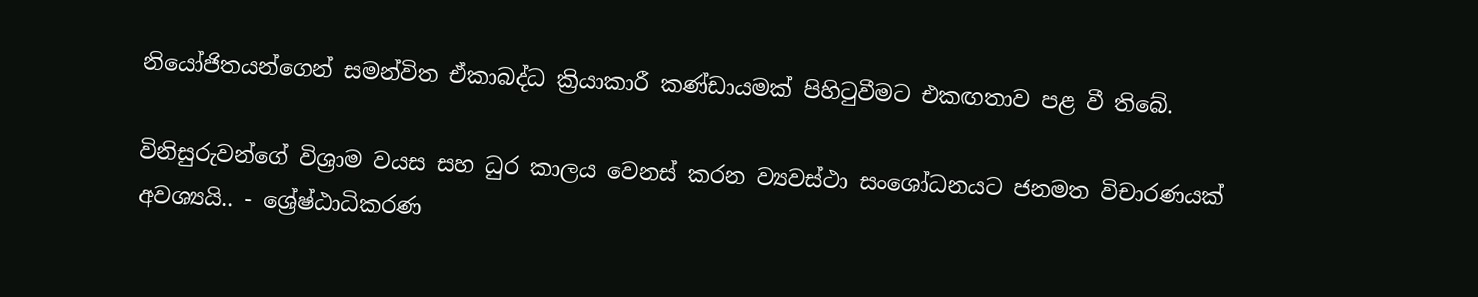නියෝජිතයන්ගෙන් සමන්විත ඒකාබද්ධ ක්‍රියාකාරී කණ්ඩායමක් පිහිටුවීමට එකඟතාව පළ වී තිබේ.

විනිසුරුවන්ගේ විශ්‍රාම වයස සහ ධුර කාලය වෙනස් කරන ව්‍යවස්ථා සංශෝධනයට ජනමත විචාරණයක් අවශ්‍යයි.. - ශ්‍රේෂ්ඨාධිකරණ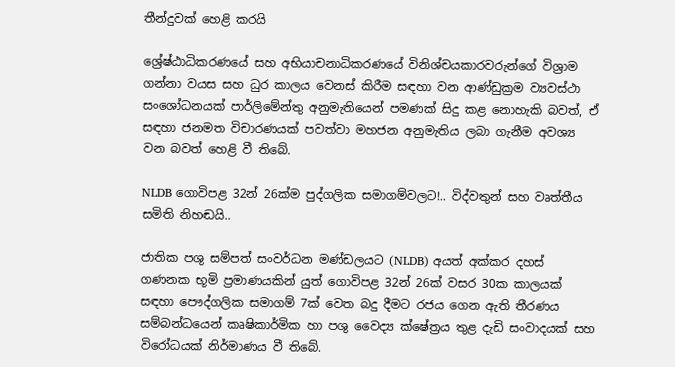තීන්දුවක් හෙළි කරයි

ශ්‍රේෂ්ඨාධිකරණයේ සහ අභියාචනාධිකරණයේ විනිශ්චයකාරවරුන්ගේ විශ්‍රාම ගන්නා වයස සහ ධුර කාලය වෙනස් කිරීම සඳහා වන ආණ්ඩුක්‍රම ව්‍යවස්ථා සංශෝධනයක් පාර්ලිමේන්තු අනුමැතියෙන් පමණක් සිදු කළ නොහැකි බවත්, ඒ සඳහා ජනමත විචාරණයක් පවත්වා මහජන අනුමැතිය ලබා ගැනීම අවශ්‍ය වන බවත් හෙළි වී තිබේ.

NLDB ගොවිපළ 32න් 26ක්ම පුද්ගලික සමාගම්වලට!.. විද්වතුන් සහ වෘත්තීය සමිති නිහඬයි..

ජාතික පශු සම්පත් සංවර්ධන මණ්ඩලයට (NLDB) අයත් අක්කර දහස් ගණනක භූමි ප්‍රමාණයකින් යුත් ගොවිපළ 32න් 26ක් වසර 30ක කාලයක් සඳහා පෞද්ගලික සමාගම් 7ක් වෙත බදු දීමට රජය ගෙන ඇති තීරණය සම්බන්ධයෙන් කෘෂිකාර්මික හා පශු වෛද්‍ය ක්ෂේත්‍රය තුළ දැඩි සංවාදයක් සහ විරෝධයක් නිර්මාණය වී තිබේ.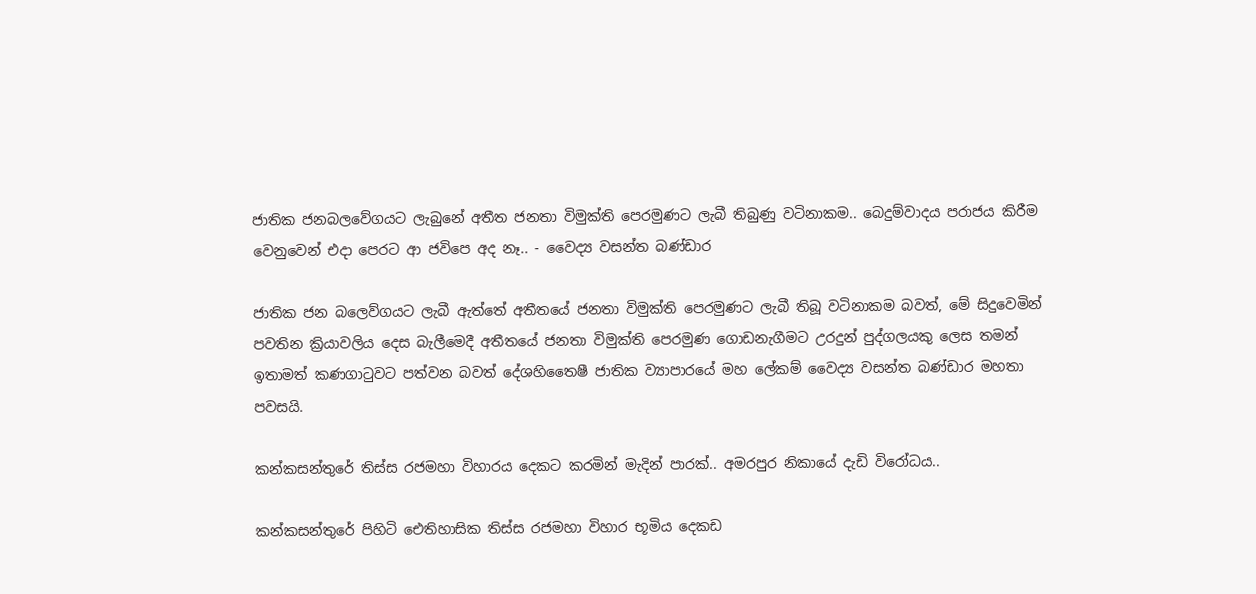ජාතික ජනබලවේගයට ලැබුනේ අතීත ජනතා විමුක්ති පෙරමුණට ලැබී තිබුණු වටිනාකම.. බෙදුම්වාදය පරාජය කිරීම වෙනුවෙන් එදා පෙරට ආ ජවිපෙ අද නෑ.. - වෛද්‍ය වසන්ත බණ්ඩාර

ජාතික ජන බලෙව්ගයට ලැබී ඇත්තේ අතීතයේ ජනතා විමුක්ති පෙරමුණට ලැබී තිබූ වටිනාකම බවත්, මේ සිදුවෙමින් පවතින ක්‍රියාවලිය දෙස බැලීමෙදී අතීතයේ ජනතා විමුක්ති පෙරමුණ ගොඩනැගීමට උරදුන් පුද්ගලයකු ලෙස තමන් ඉතාමත් කණගාටුවට පත්වන බවත් දේශහිතෛෂී ජාතික ව්‍යාපාරයේ මහ ලේකම් වෛද්‍ය වසන්ත බණ්ඩාර මහතා පවසයි.

කන්කසන්තුරේ තිස්ස රජමහා විහාරය දෙකට කරමින් මැදින් පාරක්.. අමරපුර නිකායේ දැඩි විරෝධය..

කන්කසන්තුරේ පිහිටි ඓතිහාසික තිස්ස රජමහා විහාර භූමිය දෙකඩ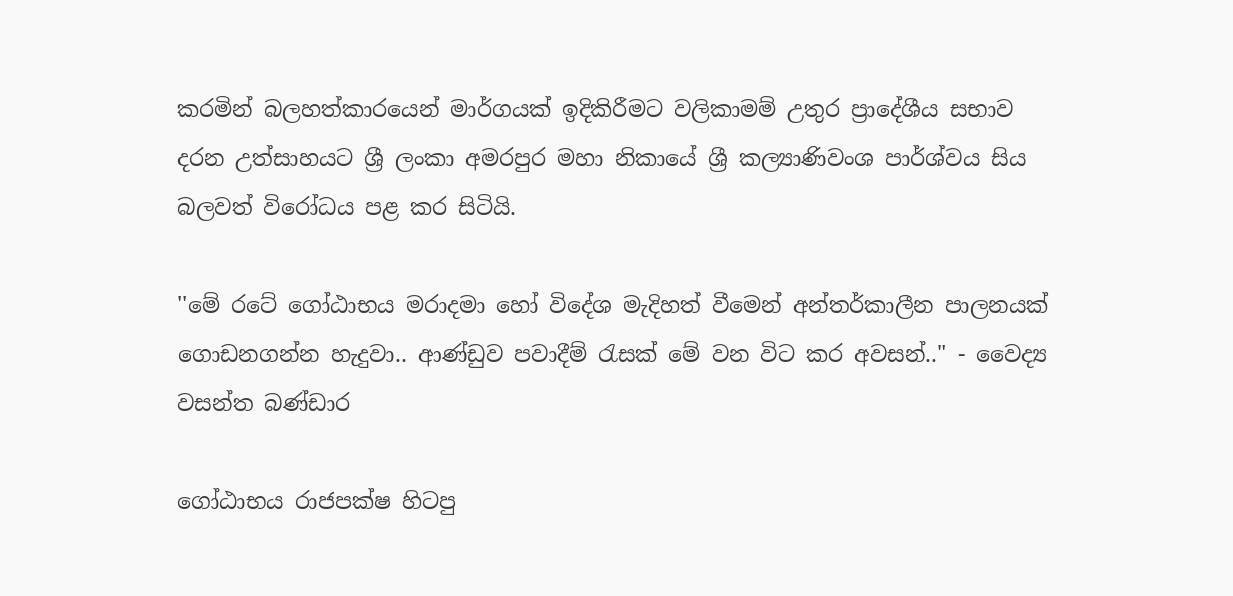කරමින් බලහත්කාරයෙන් මාර්ගයක් ඉදිකිරීමට වලිකාමම් උතුර ප්‍රාදේශීය සභාව දරන උත්සාහයට ශ්‍රී ලංකා අමරපුර මහා නිකායේ ශ්‍රී කල්‍යාණිවංශ පාර්ශ්වය සිය බලවත් විරෝධය පළ කර සිටියි.

''මේ රටේ ගෝඨාභය මරාදමා හෝ විදේශ මැදිහත් වීමෙන් අන්තර්කාලීන පාලනයක් ගොඩනගන්න හැදුවා.. ආණ්ඩුව පවාදීම් රැසක් මේ වන විට කර අවසන්.." - වෛද්‍ය වසන්ත බණ්ඩාර

ගෝඨාභය රාජපක්ෂ හිටපු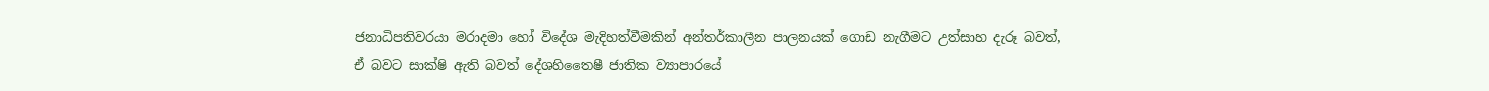ජනාධිපතිවරයා මරාදමා හෝ විදේශ මැදිහත්වීමකින් අන්තර්කාලීන පාලනයක් ගොඩ නැගීමට උත්සාහ දැරූ බවත්, ඒ බවට සාක්ෂි ඇති බවත් දේශහිතෛෂී ජාතික ව්‍යාපාරයේ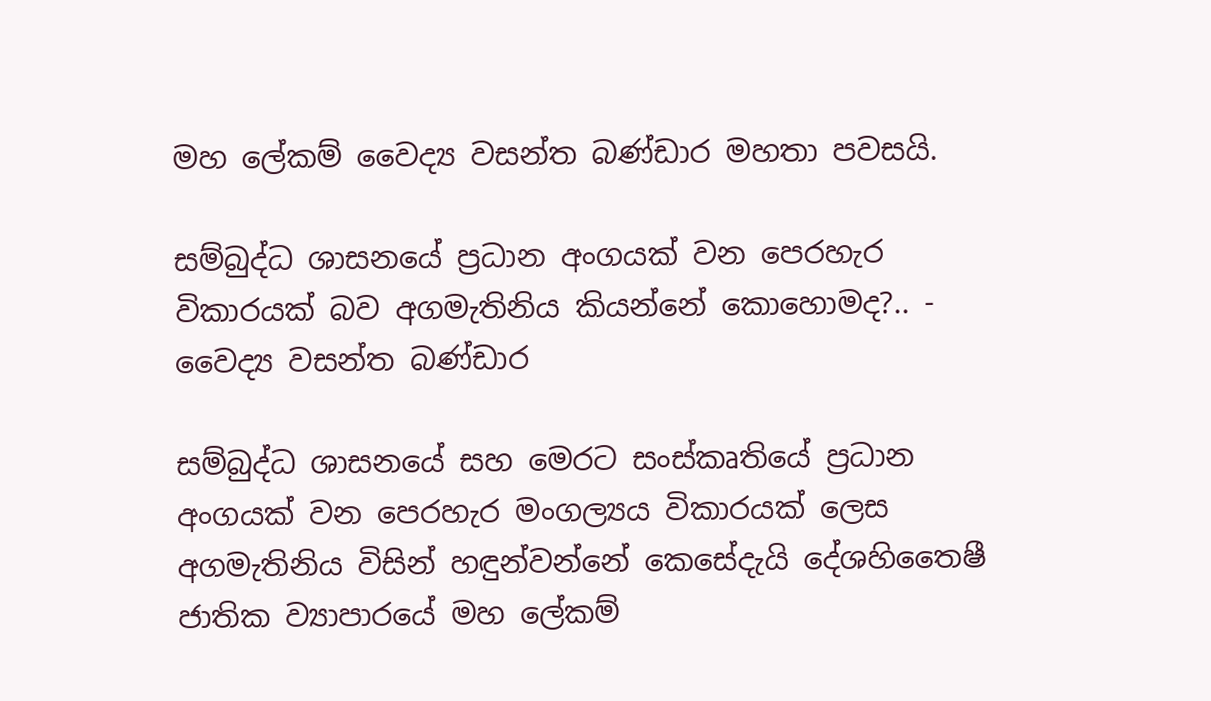මහ ලේකම් වෛද්‍ය වසන්ත බණ්ඩාර මහතා පවසයි.

සම්බුද්ධ ශාසනයේ ප්‍රධාන අංගයක් වන පෙරහැර විකාරයක් බව අගමැතිනිය කියන්නේ කොහොමද?.. - වෛද්‍ය වසන්ත බණ්ඩාර

සම්බුද්ධ ශාසනයේ සහ මෙරට සංස්කෘතියේ ප්‍රධාන අංගයක් වන පෙරහැර මංගල්‍යය විකාරයක් ලෙස අගමැතිනිය විසින් හඳුන්වන්නේ කෙසේදැයි දේශහිතෛෂී ජාතික ව්‍යාපාරයේ මහ ලේකම්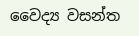වෛද්‍ය වසන්ත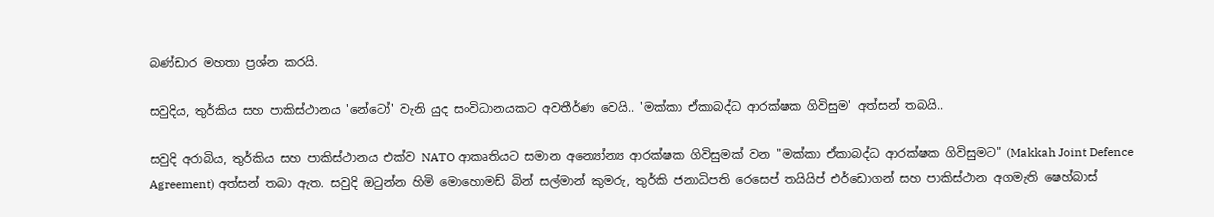බණ්ඩාර මහතා ප්‍රශ්න කරයි.

සවුදිය, තුර්කිය සහ පාකිස්ථානය 'නේටෝ' වැනි යුද සංවිධානයකට අවතීර්ණ වෙයි.. 'මක්කා ඒකාබද්ධ ආරක්ෂක ගිවිසුම' අත්සන් තබයි..

සවුදි අරාබිය, තුර්කිය සහ පාකිස්ථානය එක්ව NATO ආකෘතියට සමාන අන්‍යෝන්‍ය ආරක්ෂක ගිවිසුමක් වන "මක්කා ඒකාබද්ධ ආරක්ෂක ගිවිසුමට" (Makkah Joint Defence Agreement) අත්සන් තබා ඇත. සවුදි ඔටුන්න හිමි මොහොමඩ් බින් සල්මාන් කුමරු, තුර්කි ජනාධිපති රෙසෙප් තයියිප් එර්ඩොගන් සහ පාකිස්ථාන අගමැති ෂෙහ්බාස්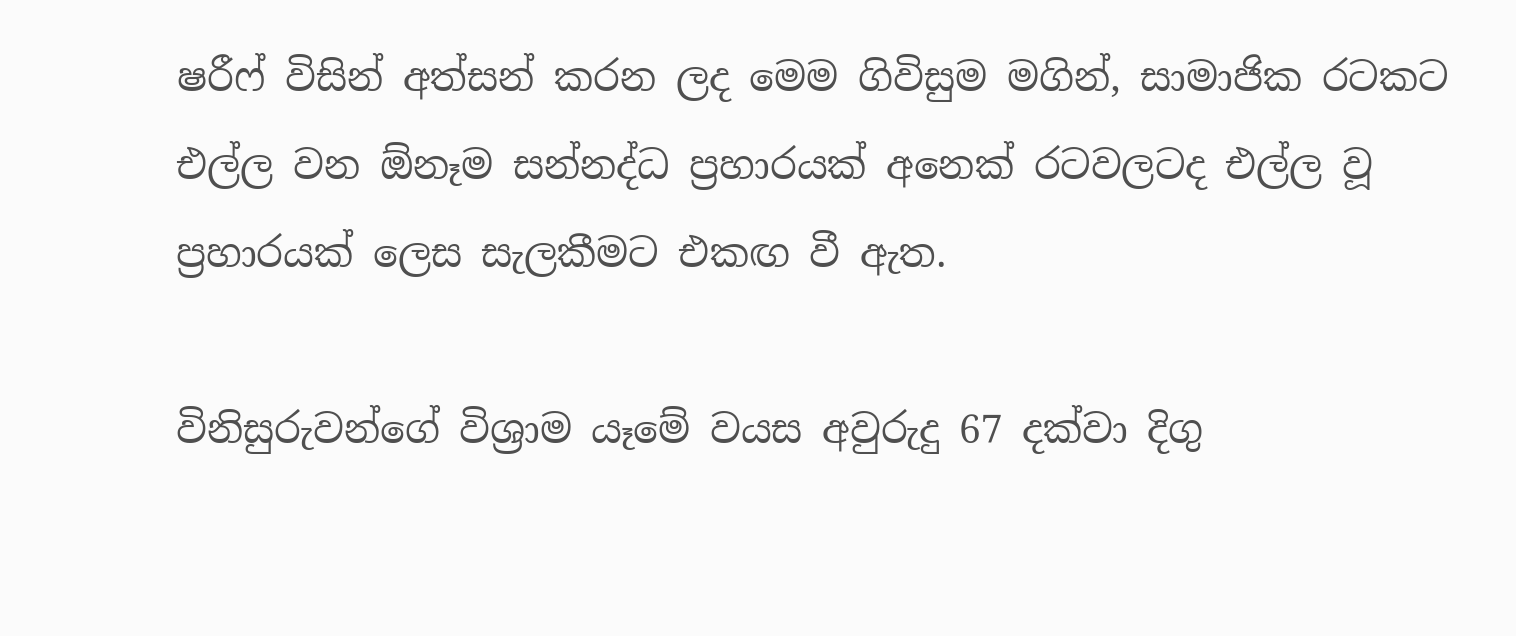ෂරීෆ් විසින් අත්සන් කරන ලද මෙම ගිවිසුම මගින්, සාමාජික රටකට එල්ල වන ඕනෑම සන්නද්ධ ප්‍රහාරයක් අනෙක් රටවලටද එල්ල වූ ප්‍රහාරයක් ලෙස සැලකීමට එකඟ වී ඇත.

විනිසුරුවන්ගේ විශ්‍රාම යෑමේ වයස අවුරුදු 67 දක්වා දිගු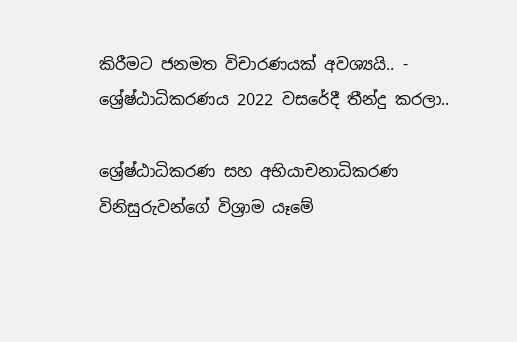කිරීමට ජනමත විචාරණයක් අවශ්‍යයි.. - ශ්‍රේෂ්ඨාධිකරණය 2022 වසරේදී තීන්දු කරලා..

ශ්‍රේෂ්ඨාධිකරණ සහ අභියාචනාධිකරණ විනිසුරුවන්ගේ විශ්‍රාම යෑමේ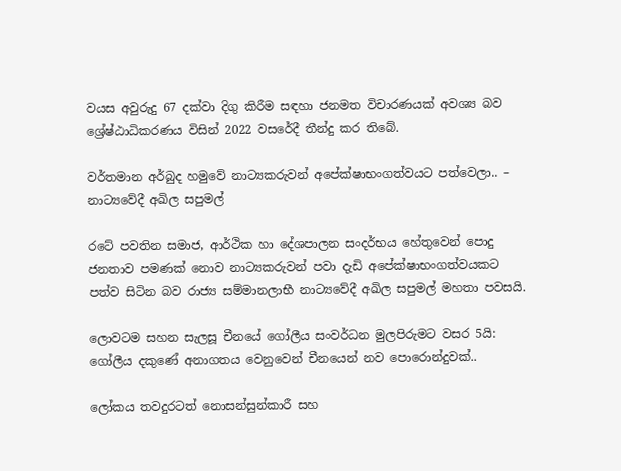වයස අවුරුදු 67 දක්වා දිගු කිරීම සඳහා ජනමත විචාරණයක් අවශ්‍ය බව ශ්‍රේෂ්ඨාධිකරණය විසින් 2022 වසරේදී තීන්දු කර තිබේ.

වර්තමාන අර්බුද හමුවේ නාට්‍යකරුවන් අපේක්ෂාභංගත්වයට පත්වෙලා.. – නාට්‍යවේදී අඛිල සපුමල්

රටේ පවතින සමාජ, ආර්ථික හා දේශපාලන සංදර්භය හේතුවෙන් පොදු ජනතාව පමණක් නොව නාට්‍යකරුවන් පවා දැඩි අපේක්ෂාභංගත්වයකට පත්ව සිටින බව රාජ්‍ය සම්මානලාභී නාට්‍යවේදී අඛිල සපුමල් මහතා පවසයි.

ලොවටම සහන සැලසූ චීනයේ ගෝලීය සංවර්ධන මුලපිරුමට වසර 5යි: ගෝලීය දකුණේ අනාගතය වෙනුවෙන් චීනයෙන් නව පොරොන්දුවක්..

ලෝකය තවදුරටත් නොසන්සුන්කාරී සහ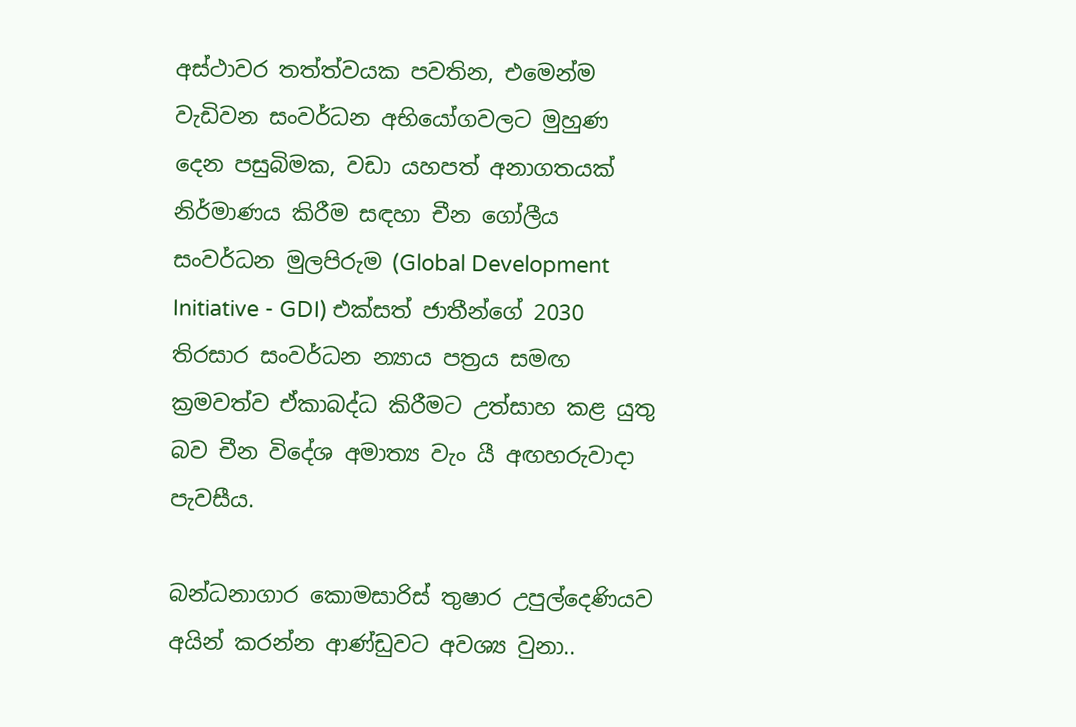අස්ථාවර තත්ත්වයක පවතින, එමෙන්ම වැඩිවන සංවර්ධන අභියෝගවලට මුහුණ දෙන පසුබිමක, වඩා යහපත් අනාගතයක් නිර්මාණය කිරීම සඳහා චීන ගෝලීය සංවර්ධන මුලපිරුම (Global Development Initiative - GDI) එක්සත් ජාතීන්ගේ 2030 තිරසාර සංවර්ධන න්‍යාය පත්‍රය සමඟ ක්‍රමවත්ව ඒකාබද්ධ කිරීමට උත්සාහ කළ යුතු බව චීන විදේශ අමාත්‍ය වැං යී අඟහරුවාදා පැවසීය.

බන්ධනාගාර කොමසාරිස් තුෂාර උපුල්දෙණියව අයින් කරන්න ආණ්ඩුවට අවශ්‍ය වුනා..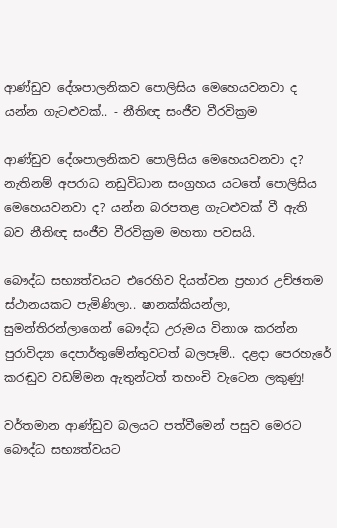ආණ්ඩුව දේශපාලනිකව පොලිසිය මෙහෙයවනවා ද යන්න ගැටළුවක්.. - නීතිඥ සංජීව වීරවික්‍රම

ආණ්ඩුව දේශපාලනිකව පොලිසිය මෙහෙයවනවා ද? නැතිනම් අපරාධ නඩුවිධාන සංග්‍රහය යටතේ පොලිසිය මෙහෙයවනවා ද? යන්න බරපතළ ගැටළුවක් වී ඇති බව නීතිඥ සංජීව වීරවික්‍රම මහතා පවසයි.

බෞද්ධ සභ්‍යත්වයට එරෙහිව දියත්වන ප්‍රහාර උච්ඡතම ස්ථානයකට පැමිණිලා.. ෂානක්කියන්ලා, සුමන්තිරන්ලාගෙන් බෞද්ධ උරුමය විනාශ කරන්න පුරාවිද්‍යා දෙපාර්තුමේන්තුවටත් බලපෑම්.. දළදා පෙරහැරේ කරඬුව වඩම්මන ඇතුන්ටත් තහංචි වැටෙන ලකුණු!

වර්තමාන ආණ්ඩුව බලයට පත්වීමෙන් පසුව මෙරට බෞද්ධ සභ්‍යත්වයට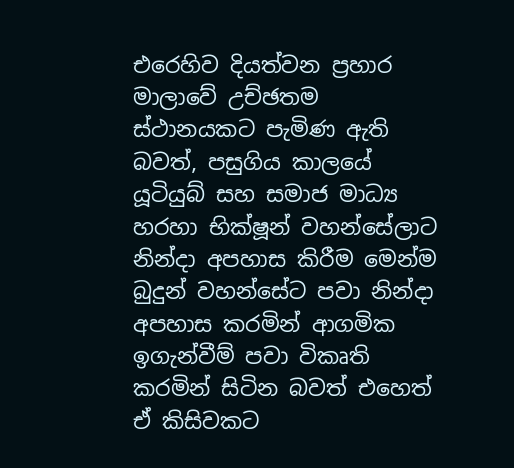එරෙහිව දියත්වන ප්‍රහාර මාලාවේ උච්ඡතම ස්ථානයකට පැමිණ ඇති බවත්, පසුගිය කාලයේ යූටියුබ් සහ සමාජ මාධ්‍ය හරහා භික්ෂූන් වහන්සේලාට නින්දා අපහාස කිරීම මෙන්ම බුදුන් වහන්සේට පවා නින්දා අපහාස කරමින් ආගමික ඉගැන්වීම් පවා විකෘති කරමින් සිටින බවත් එහෙත් ඒ කිසිවකට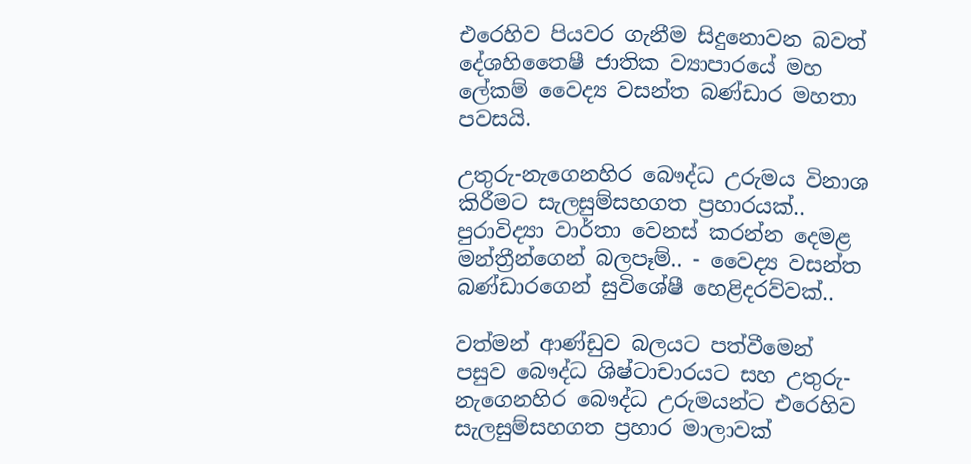එරෙහිව පියවර ගැනීම සිදුනොවන බවත් දේශහිතෛෂී ජාතික ව්‍යාපාරයේ මහ ලේකම් වෛද්‍ය වසන්ත බණ්ඩාර මහතා පවසයි.

උතුරු-නැගෙනහිර බෞද්ධ උරුමය විනාශ කිරීමට සැලසුම්සහගත ප්‍රහාරයක්.. පුරාවිද්‍යා වාර්තා වෙනස් කරන්න දෙමළ මන්ත්‍රීන්ගෙන් බලපෑම්.. - වෛද්‍ය වසන්ත බණ්ඩාරගෙන් සුවිශේෂී හෙළිදරව්වක්..

වත්මන් ආණ්ඩුව බලයට පත්වීමෙන් පසුව බෞද්ධ ශිෂ්ටාචාරයට සහ උතුරු-නැගෙනහිර බෞද්ධ උරුමයන්ට එරෙහිව සැලසුම්සහගත ප්‍රහාර මාලාවක්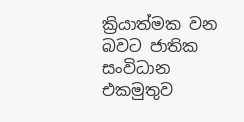ක්‍රියාත්මක වන බවට ජාතික සංවිධාන එකමුතුව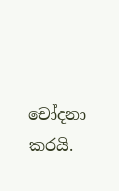චෝදනා කරයි.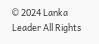© 2024 Lanka Leader All Rights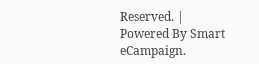Reserved. |
Powered By Smart eCampaign.